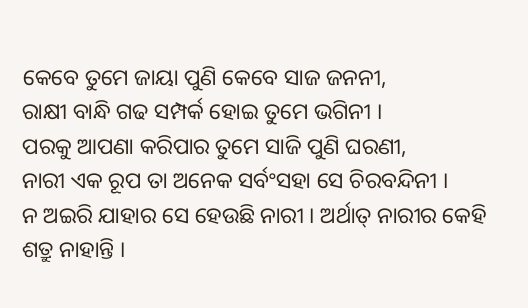କେବେ ତୁମେ ଜାୟା ପୁଣି କେବେ ସାଜ ଜନନୀ,
ରାକ୍ଷୀ ବାନ୍ଧି ଗଢ ସମ୍ପର୍କ ହୋଇ ତୁମେ ଭଗିନୀ ।
ପରକୁ ଆପଣା କରିପାର ତୁମେ ସାଜି ପୁଣି ଘରଣୀ,
ନାରୀ ଏକ ରୂପ ତା ଅନେକ ସର୍ବଂସହା ସେ ଚିରବନ୍ଦିନୀ ।
ନ ଅଇରି ଯାହାର ସେ ହେଉଛି ନାରୀ । ଅର୍ଥାତ୍ ନାରୀର କେହି ଶତ୍ରୁ ନାହାନ୍ତି ।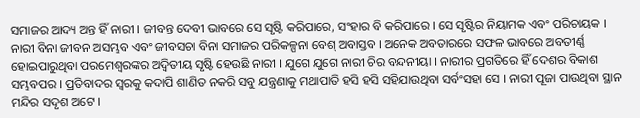ସମାଜର ଆଦ୍ୟ ଅନ୍ତ ହିଁ ନାରୀ । ଜୀବନ୍ତ ଦେବୀ ଭାବରେ ସେ ସୃଷ୍ଟି କରିପାରେ, ସଂହାର ବି କରିପାରେ । ସେ ସୃଷ୍ଟିର ନିୟାମକ ଏବଂ ପରିଚାୟକ । ନାରୀ ବିନା ଜୀବନ ଅସମ୍ଭବ ଏବଂ ଜୀବସଚା ବିନା ସମାଜର ପରିକଳ୍ପନା ବେଶ୍ ଅବାସ୍ତବ । ଅନେକ ଅବତାରରେ ସଫଳ ଭାବରେ ଅବତୀର୍ଣ୍ଣ ହୋଇପାରୁଥିବା ପରମେଶ୍ୱରଙ୍କର ଅଦ୍ୱିତୀୟ ସୃଷ୍ଟି ହେଉଛି ନାରୀ । ଯୁଗେ ଯୁଗେ ନାରୀ ଚିର ବନ୍ଦନୀୟା । ନାରୀର ପ୍ରଗତିରେ ହିଁ ଦେଶର ବିକାଶ ସମ୍ଭବପର । ପ୍ରତିବାଦର ସ୍ୱରକୁ କଦାପି ଶାଣିତ ନକରି ସବୁ ଯନ୍ତ୍ରଣାକୁ ମଥାପାତି ହସି ହସି ସହିଯାଉଥିବା ସର୍ବଂସହା ସେ । ନାରୀ ପୂଜା ପାଉଥିବା ସ୍ଥାନ ମନ୍ଦିର ସଦୃଶ ଅଟେ ।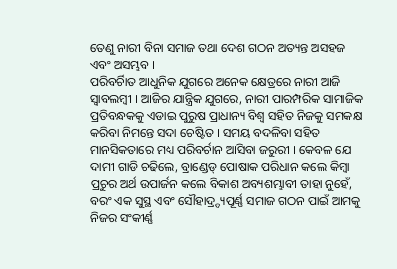ତେଣୁ ନାରୀ ବିନା ସମାଜ ତଥା ଦେଶ ଗଠନ ଅତ୍ୟନ୍ତ ଅସହଜ ଏବଂ ଅସମ୍ଭବ ।
ପରିବର୍ଚାିତ ଆଧୁନିକ ଯୁଗରେ ଅନେକ କ୍ଷେତ୍ରରେ ନାରୀ ଆଜି ସ୍ୱାବଲମ୍ବୀ । ଆଜିର ଯାନ୍ତ୍ରିକ ଯୁଗରେ, ନାରୀ ପାରମ୍ପରିକ ସାମାଜିକ ପ୍ରତିବନ୍ଧକକୁ ଏଡାଇ ପୁରୁଷ ପ୍ରାଧାନ୍ୟ ବିଶ୍ୱ ସହିତ ନିଜକୁ ସମକକ୍ଷ କରିବା ନିମନ୍ତେ ସଦା ଚେଷ୍ଟିତ । ସମୟ ବଦଳିବା ସହିତ ମାନସିକତାରେ ମଧ୍ୟ ପରିବର୍ଚାନ ଆସିବା ଜରୁରୀ । କେବଳ ଯେ ଦାମୀ ଗାଡି ଚଢିଲେ, ବ୍ରାଣ୍ଡେଡ୍ ପୋଷାକ ପରିଧାନ କଲେ କିମ୍ବା ପ୍ରଚୁର ଅର୍ଥ ଉପାର୍ଜନ କଲେ ବିକାଶ ଅବ୍ୟଶମ୍ଭାବୀ ତାହା ନୁହେଁ, ବରଂ ଏକ ସୁସ୍ଥ ଏବଂ ସୌହାଦ୍ର୍ଦ୍ୟପୂର୍ଣ୍ଣ ସମାଜ ଗଠନ ପାଇଁ ଆମକୁ ନିଜର ସଂକୀର୍ଣ୍ଣ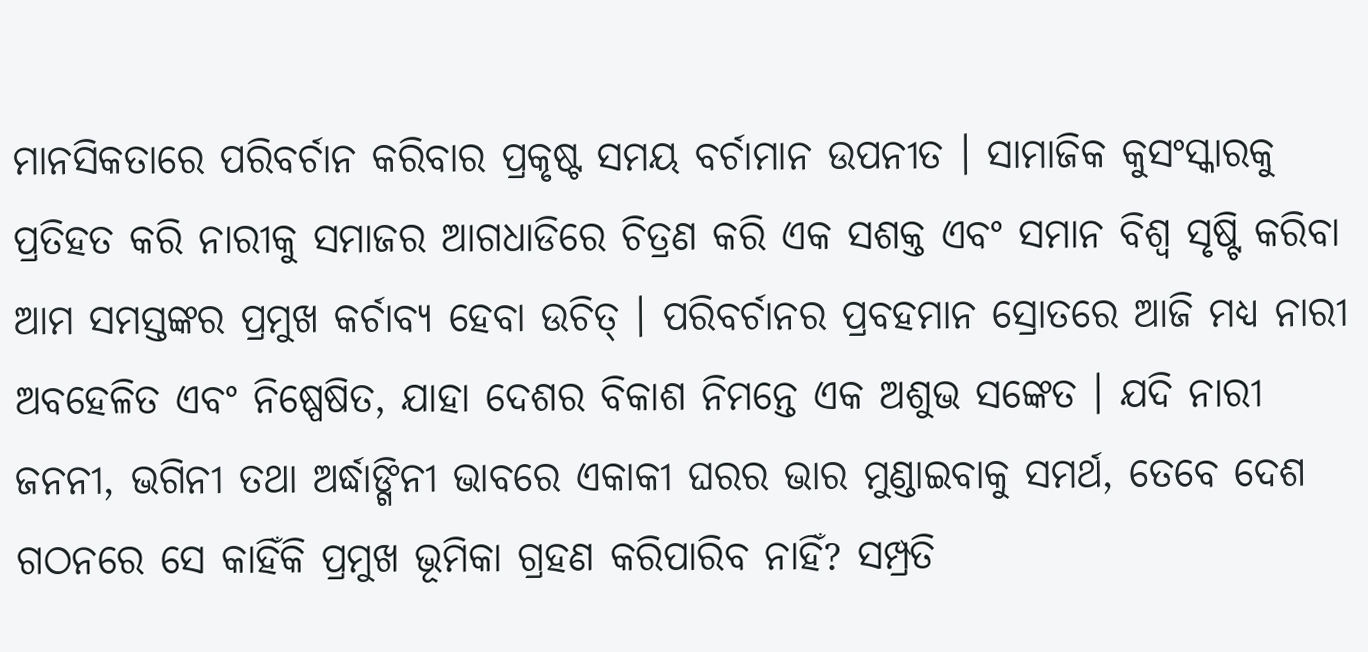ମାନସିକତାରେ ପରିବର୍ଚାନ କରିବାର ପ୍ରକୃଷ୍ଟ ସମୟ ବର୍ଚାମାନ ଉପନୀତ । ସାମାଜିକ କୁସଂସ୍କାରକୁ ପ୍ରତିହତ କରି ନାରୀକୁ ସମାଜର ଆଗଧାଡିରେ ଚିତ୍ରଣ କରି ଏକ ସଶକ୍ତ ଏବଂ ସମାନ ବିଶ୍ୱ ସୃଷ୍ଟି କରିବା ଆମ ସମସ୍ତଙ୍କର ପ୍ରମୁଖ କର୍ଚାବ୍ୟ ହେବା ଉଚିତ୍ । ପରିବର୍ଚାନର ପ୍ରବହମାନ ସ୍ରୋତରେ ଆଜି ମଧ୍ୟ ନାରୀ ଅବହେଳିତ ଏବଂ ନିଷ୍ପେଷିତ, ଯାହା ଦେଶର ବିକାଶ ନିମନ୍ତେ ଏକ ଅଶୁଭ ସଙ୍କେତ । ଯଦି ନାରୀ ଜନନୀ, ଭଗିନୀ ତଥା ଅର୍ଦ୍ଧାଙ୍ଗିନୀ ଭାବରେ ଏକାକୀ ଘରର ଭାର ମୁଣ୍ଡାଇବାକୁ ସମର୍ଥ, ତେବେ ଦେଶ ଗଠନରେ ସେ କାହିଁକି ପ୍ରମୁଖ ଭୂମିକା ଗ୍ରହଣ କରିପାରିବ ନାହିଁ? ସମ୍ପ୍ରତି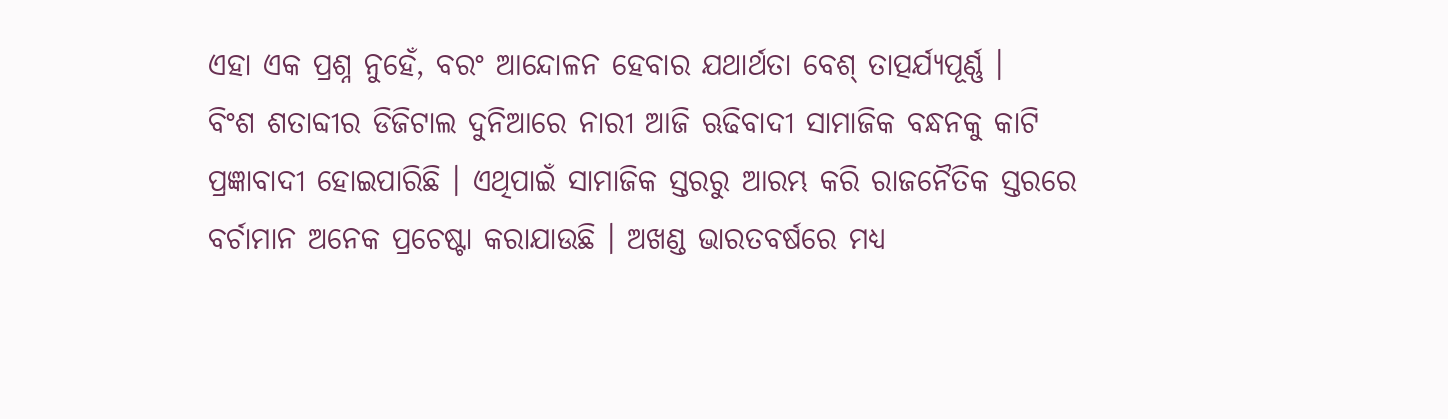ଏହା ଏକ ପ୍ରଶ୍ନ ନୁହେଁ, ବରଂ ଆନ୍ଦୋଳନ ହେବାର ଯଥାର୍ଥତା ବେଶ୍ ତାତ୍ପର୍ଯ୍ୟପୂର୍ଣ୍ଣ ।
ବିଂଶ ଶତାବ୍ଦୀର ଡିଜିଟାଲ ଦୁନିଆରେ ନାରୀ ଆଜି ଋଢିବାଦୀ ସାମାଜିକ ବନ୍ଧନକୁ କାଟି ପ୍ରଜ୍ଞାବାଦୀ ହୋଇପାରିଛି । ଏଥିପାଇଁ ସାମାଜିକ ସ୍ତରରୁ ଆରମ୍ଭ କରି ରାଜନୈତିକ ସ୍ତରରେ ବର୍ଚାମାନ ଅନେକ ପ୍ରଚେଷ୍ଟା କରାଯାଉଛି । ଅଖଣ୍ଡ ଭାରତବର୍ଷରେ ମଧ୍ୟ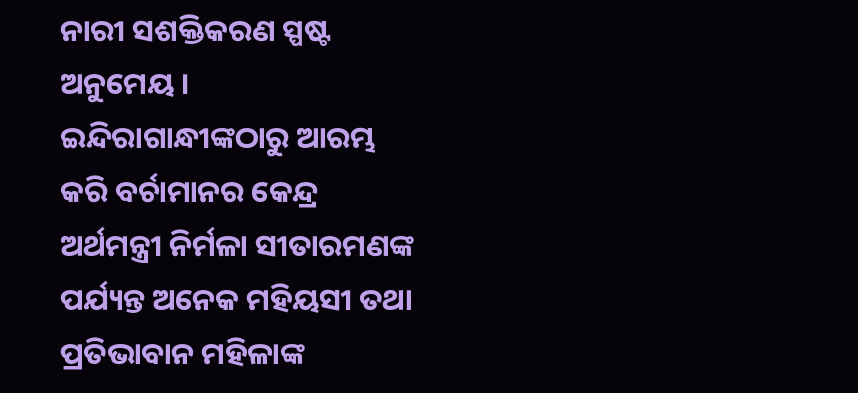ନାରୀ ସଶକ୍ତିକରଣ ସ୍ପଷ୍ଟ ଅନୁମେୟ । ଇନ୍ଦିରାଗାନ୍ଧୀଙ୍କଠାରୁ ଆରମ୍ଭ କରି ବର୍ଚାମାନର କେନ୍ଦ୍ର ଅର୍ଥମନ୍ତ୍ରୀ ନିର୍ମଳା ସୀତାରମଣଙ୍କ ପର୍ଯ୍ୟନ୍ତ ଅନେକ ମହିୟସୀ ତଥା ପ୍ରତିଭାବାନ ମହିଳାଙ୍କ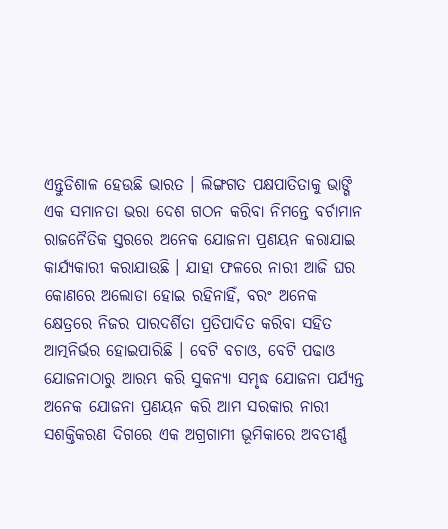ଏନ୍ତୁଡିଶାଳ ହେଉଛି ଭାରତ । ଲିଙ୍ଗଗତ ପକ୍ଷପାତିତାକୁ ଭାଙ୍ଗି ଏକ ସମାନତା ଭରା ଦେଶ ଗଠନ କରିବା ନିମନ୍ତେ ବର୍ଚାମାନ ରାଜନୈତିକ ସ୍ତରରେ ଅନେକ ଯୋଜନା ପ୍ରଣୟନ କରାଯାଇ କାର୍ଯ୍ୟକାରୀ କରାଯାଉଛି । ଯାହା ଫଳରେ ନାରୀ ଆଜି ଘର କୋଣରେ ଅଲୋଡା ହୋଇ ରହିନାହିଁ, ବରଂ ଅନେକ କ୍ଷେତ୍ରରେ ନିଜର ପାରଦର୍ଶିତା ପ୍ରତିପାଦିତ କରିବା ସହିତ ଆତ୍ମନିର୍ଭର ହୋଇପାରିଛି । ବେଟି ବଚାଓ, ବେଟି ପଢାଓ ଯୋଜନାଠାରୁ ଆରମ୍ଭ କରି ସୁକନ୍ୟା ସମୃଦ୍ଧ ଯୋଜନା ପର୍ଯ୍ୟନ୍ତ ଅନେକ ଯୋଜନା ପ୍ରଣୟନ କରି ଆମ ସରକାର ନାରୀ ସଶକ୍ତିକରଣ ଦିଗରେ ଏକ ଅଗ୍ରଗାମୀ ଭୂମିକାରେ ଅବତୀର୍ଣ୍ଣ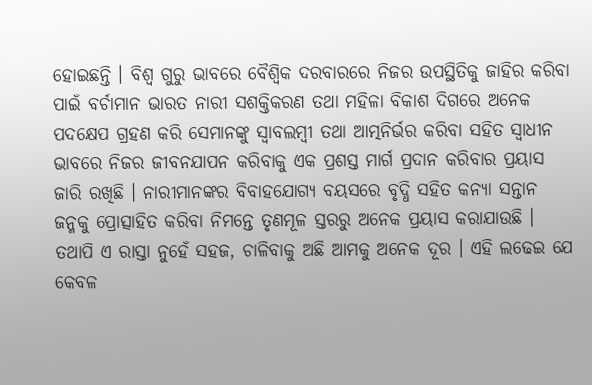ହୋଇଛନ୍ତି । ବିଶ୍ୱ ଗୁରୁ ଭାବରେ ବୈଶ୍ୱିକ ଦରବାରରେ ନିଜର ଉପସ୍ଥିତିକୁ ଜାହିର କରିବା ପାଇଁ ବର୍ଚାମାନ ଭାରତ ନାରୀ ସଶକ୍ତିକରଣ ତଥା ମହିଳା ବିକାଶ ଦିଗରେ ଅନେକ ପଦକ୍ଷେପ ଗ୍ରହଣ କରି ସେମାନଙ୍କୁ ସ୍ୱାବଲମ୍ବୀ ତଥା ଆତ୍ମନିର୍ଭର କରିବା ସହିତ ସ୍ୱାଧୀନ ଭାବରେ ନିଜର ଜୀବନଯାପନ କରିବାକୁ ଏକ ପ୍ରଶସ୍ତ ମାର୍ଗ ପ୍ରଦାନ କରିବାର ପ୍ରୟାସ ଜାରି ରଖିଛି । ନାରୀମାନଙ୍କର ବିବାହଯୋଗ୍ୟ ବୟସରେ ବୃଦ୍ଧି ସହିତ କନ୍ୟା ସନ୍ତାନ ଜନ୍ମକୁ ପ୍ରୋତ୍ସାହିତ କରିବା ନିମନ୍ତେ ତୃଣମୂଳ ସ୍ତରରୁ ଅନେକ ପ୍ରୟାସ କରାଯାଉଛି । ତଥାପି ଏ ରାସ୍ତା ନୁହେଁ ସହଜ, ଚାଳିବାକୁ ଅଛି ଆମକୁ ଅନେକ ଦୂର । ଏହି ଲଢେଇ ଯେ କେବଳ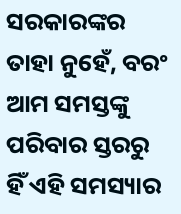ସରକାରଙ୍କର ତାହା ନୁହେଁ, ବରଂ ଆମ ସମସ୍ତଙ୍କୁ ପରିବାର ସ୍ତରରୁ ହିଁ ଏହି ସମସ୍ୟାର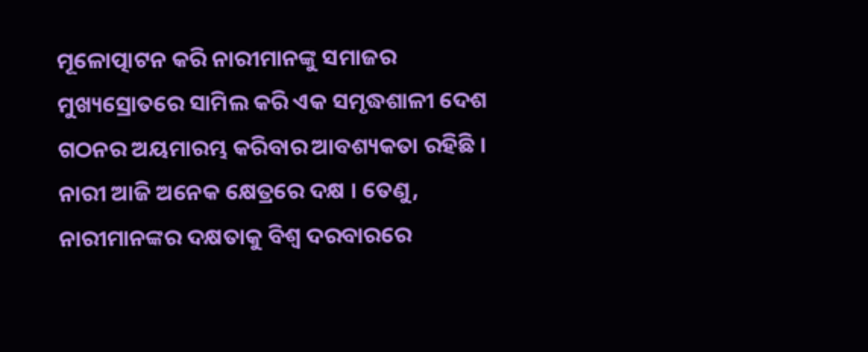ମୂଳୋତ୍ପାଟନ କରି ନାରୀମାନଙ୍କୁ ସମାଜର ମୁଖ୍ୟସ୍ରୋତରେ ସାମିଲ କରି ଏକ ସମୃଦ୍ଧଶାଳୀ ଦେଶ ଗଠନର ଅୟମାରମ୍ଭ କରିବାର ଆବଶ୍ୟକତା ରହିଛି । ନାରୀ ଆଜି ଅନେକ କ୍ଷେତ୍ରରେ ଦକ୍ଷ । ତେଣୁ, ନାରୀମାନଙ୍କର ଦକ୍ଷତାକୁ ବିଶ୍ୱ ଦରବାରରେ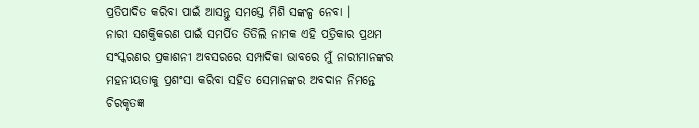ପ୍ରତିପାଦିତ କରିବା ପାଇଁ ଆସନ୍ତୁ ସମସ୍ତେ ମିଶି ସଙ୍କଳ୍ପ ନେବା ।
ନାରୀ ସଶକ୍ତିକରଣ ପାଇଁ ସମର୍ପିତ ତିତିଲି ନାମକ ଏହି ପତ୍ରିକାର ପ୍ରଥମ ସଂସ୍କରଣର ପ୍ରକାଶନୀ ଅବସରରେ ସମ୍ପାଦିକା ଭାବରେ ମୁଁ ନାରୀମାନଙ୍କର ମହନୀୟତାକୁ ପ୍ରଶଂସା କରିବା ସହିତ ସେମାନଙ୍କର ଅବଦାନ ନିମନ୍ତେ ଚିରକୃତଜ୍ଞ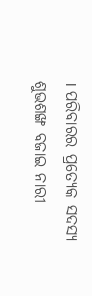। ପରିବାରର ପ୍ରତ୍ୟେକ ସଦସ୍ୟ ଶୁଭଶଙ୍ଖ ବଜାଇ ନାରୀ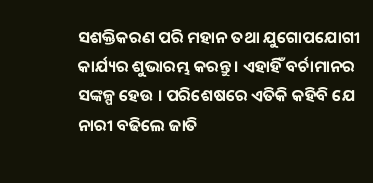ସଶକ୍ତିକରଣ ପରି ମହାନ ତଥା ଯୁଗୋପଯୋଗୀ କାର୍ଯ୍ୟର ଶୁଭାରମ୍ଭ କରନ୍ତୁ । ଏହାହିଁ ବର୍ଚାମାନର ସଙ୍କଳ୍ପ ହେଉ । ପରିଶେଷରେ ଏତିକି କହିବି ଯେ ନାରୀ ବଢିଲେ ଜାତି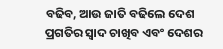ବଢିବ, ଆଉ ଜାତି ବଢିଲେ ଦେଶ ପ୍ରଗତିର ସ୍ୱାଦ ଚାଖିବ ଏବଂ ଦେଶର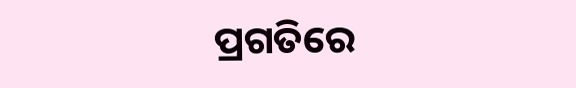ପ୍ରଗତିରେ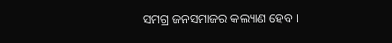ସମଗ୍ର ଜନସମାଜର କଲ୍ୟାଣ ହେବ ।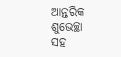ଆନ୍ତରିକ ଶୁଭେଚ୍ଛା ସହ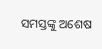ସମସ୍ତଙ୍କୁ ଅଶେଷ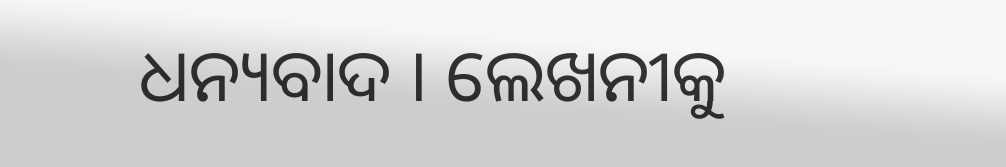ଧନ୍ୟବାଦ । ଲେଖନୀକୁ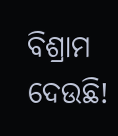ବିଶ୍ରାମ ଦେଉଛି!